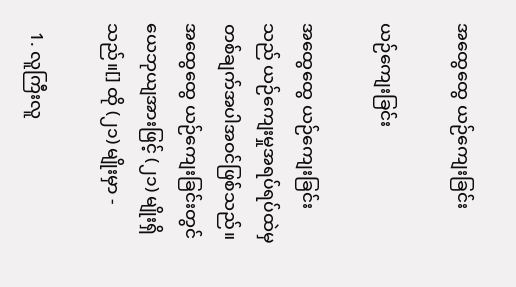အထွေထွေ ယဉ်ကျေးခြင်း

ယဉ်ကျေးခြင်း

အထွေထွေ ယဉ်ကျေးခြင်း သည် ယဉ်ကျေးမှုအရပ်ရပ်ထဲမှ တစ်ချက်အပါအဝင်ဖြစ်သည်။ အထွေထွေ ယဉ်ကျေးခြင်းတွင် ယေဘုယျအားဖြင့် (၂၁) မျိုးရှိသည်။[] ထို (၂၁) မျိုးမှာ -

  1. လူကြီးလူ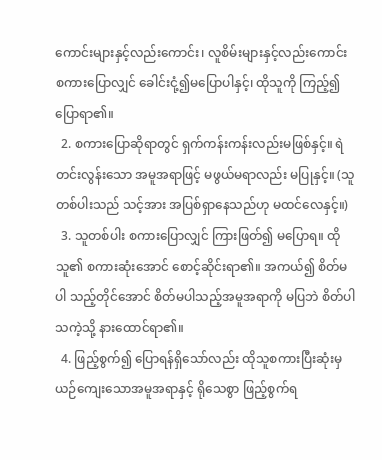ကောင်းများနှင့်လည်းကောင်း၊ လူစိမ်းများနှင့်လည်းကောင်း စကားပြောလျှင် ခေါင်းငုံ့၍မပြောပါနှင့်၊ ထိုသူကို ကြည့်၍ ပြောရာ၏။
  2. စကားပြောဆိုရာတွင် ရှက်ကန်းကန်းလည်းမဖြစ်နှင့်။ ရဲတင်းလွန်းသော အမူအရာဖြင့် မဖွယ်မရာလည်း မပြုနှင့်။ (သူတစ်ပါးသည် သင့်အား အပြစ်ရှာနေသည်ဟု မထင်လေနှင့်။)
  3. သူတစ်ပါး စကားပြောလျှင် ကြားဖြတ်၍ မပြောရ။ ထိုသူ၏ စကားဆုံးအောင် စောင့်ဆိုင်းရာ၏။ အကယ်၍ စိတ်မပါ သည့်တိုင်အောင် စိတ်မပါသည့်အမူအရာကို မပြဘဲ စိတ်ပါသကဲ့သို့ နားထောင်ရာ၏။
  4. ဖြည့်စွက်၍ ပြောရန်ရှိသော်လည်း ထိုသူစကားပြီးဆုံးမှ ယဉ်ကျေးသောအမူအရာနှင့် ရိုသေစွာ ဖြည့်စွက်ရ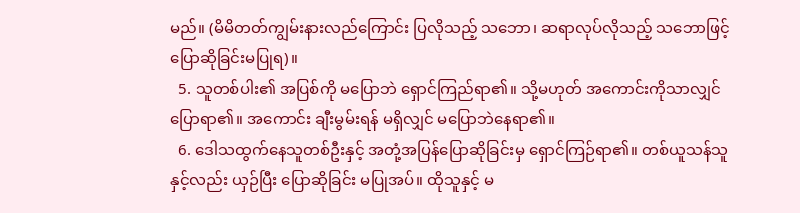မည်။ (မိမိတတ်ကျွမ်းနားလည်ကြောင်း ပြလိုသည့် သဘော၊ ဆရာလုပ်လိုသည့် သဘောဖြင့် ပြောဆိုခြင်းမပြုရ)။
  5. သူတစ်ပါး၏ အပြစ်ကို မပြောဘဲ ရှောင်ကြည်ရာ၏။ သို့မဟုတ် အကောင်းကိုသာလျှင် ပြောရာ၏။ အကောင်း ချီးမွမ်းရန် မရှိလျှင် မပြောဘဲနေရာ၏။
  6. ဒေါသထွက်နေသူတစ်ဦးနှင့် အတုံ့အပြန်ပြောဆိုခြင်းမှ ရှောင်ကြဉ်ရာ၏။ တစ်ယူသန်သူနှင့်လည်း ယှဉ်ပြီး ပြောဆိုခြင်း မပြုအပ်။ ထိုသူနှင့် မ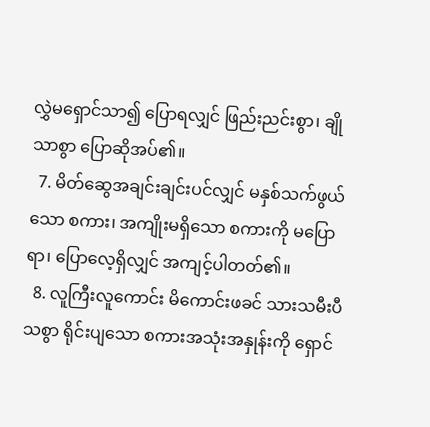လွှဲမရှောင်သာ၍ ပြောရလျှင် ဖြည်းညင်းစွာ၊ ချိုသာစွာ ပြောဆိုအပ်၏။
  7. မိတ်ဆွေအချင်းချင်းပင်လျှင် မနှစ်သက်ဖွယ်သော စကား၊ အကျိုးမရှိသော စကားကို မပြောရာ၊ ပြောလေ့ရှိလျှင် အကျင့်ပါတတ်၏။
  8. လူကြီးလူကောင်း မိကောင်းဖခင် သားသမီးပီသစွာ ရိုင်းပျသော စကားအသုံးအနှုန်းကို ရှောင်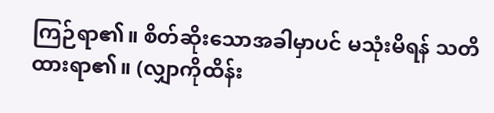ကြဉ်ရာ၏။ စိတ်ဆိုးသောအခါမှာပင် မသုံးမိရန် သတိထားရာ၏။ (လျှာကိုထိန်း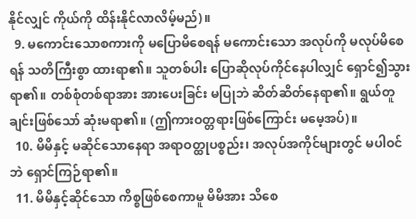နိုင်လျှင် ကိုယ်ကို ထိန်းနိုင်လာလိမ့်မည်)။
  9. မကောင်းသောစကားကို မပြောမိစေရန် မကောင်းသော အလုပ်ကို မလုပ်မိစေရန် သတိကြီးစွာ ထားရာ၏။ သူတစ်ပါး ပြောဆိုလုပ်ကိုင်နေပါလျှင် ရှောင်၍သွားရာ၏။ တစ်စုံတစ်ရာအား အားပေးခြင်း မပြုဘဲ ဆိတ်ဆိတ်နေရာ၏။ ရွယ်တူချင်းဖြစ်သော် ဆုံးမရာ၏။ (ဤကားဝတ္တရားဖြစ်ကြောင်း မမေ့အပ်)။
  10. မိမိနှင့် မဆိုင်သောနေရာ အရာဝတ္ထုပစ္စည်း၊ အလုပ်အကိုင်များတွင် မပါဝင်ဘဲ ရှောင်ကြဉ်ရာ၏။
  11. မိမိနှင့်ဆိုင်သော ကိစ္စဖြစ်စေကာမူ မိမိအား သိစေ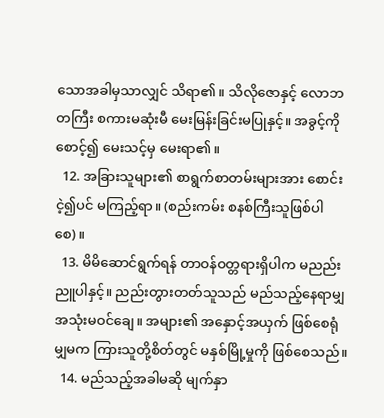သောအခါမှသာလျှင် သိရာ၏။ သိလိုဇောနှင့် လောဘတကြီး စကားမဆုံးမီ မေးမြန်းခြင်းမပြုနှင့်။ အခွင့်ကိုစောင့်၍ မေးသင့်မှ မေးရာ၏။
  12. အခြားသူများ၏ စာရွက်စာတမ်းများအား စောင်းငဲ့၍ပင် မကြည့်ရာ။ (စည်းကမ်း စနစ်ကြီးသူဖြစ်ပါစေ)။
  13. မိမိဆောင်ရွက်ရန် တာဝန်ဝတ္တရားရှိပါက မညည်းညူပါနှင့်။ ညည်းတွားတတ်သူသည် မည်သည့်နေရာမျှ အသုံးမဝင်ချေ။ အများ၏ အနှောင့်အယှက် ဖြစ်စေရုံမျှမက ကြားသူတို့စိတ်တွင် မနှစ်မြို့မှုကို ဖြစ်စေသည်။
  14. မည်သည့်အခါမဆို မျက်နှာ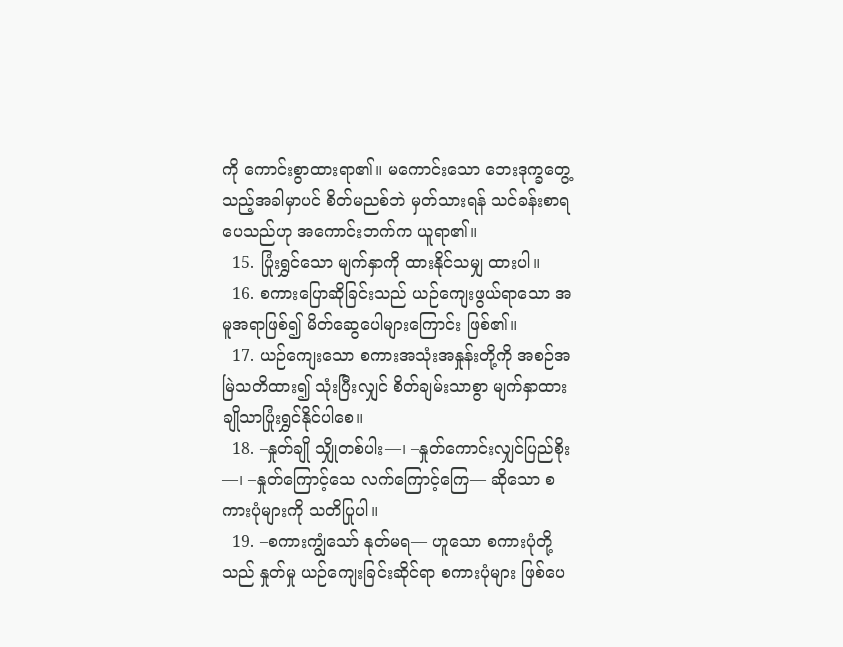ကို ကောင်းစွာထားရာ၏။ မကောင်းသော ဘေးဒုက္ခတွေ့သည့်အခါမှာပင် စိတ်မညစ်ဘဲ မှတ်သားရန် သင်ခန်းစာရပေသည်ဟု အကောင်းဘက်က ယူရာ၏။
  15. ပြုံးရွှင်သော မျက်နှာကို ထားနိုင်သမျှ ထားပါ။
  16. စကားပြောဆိုခြင်းသည် ယဉ်ကျေးဖွယ်ရာသော အမူအရာဖြစ်၍ မိတ်ဆွေပေါများကြောင်း ဖြစ်၏။
  17. ယဉ်ကျေးသော စကားအသုံးအနှုန်းတို့ကို အစဉ်အမြဲသတိထား၍ သုံးပြီးလျှင် စိတ်ချမ်းသာစွာ မျက်နှာထား ချိုသာပြုံးရွှင်နိုင်ပါစေ။
  18. –နှုတ်ချို သျှိုတစ်ပါး—၊ –နှုတ်ကောင်းလျှင်ပြည်စိုး—၊ –နှုတ်ကြောင့်သေ လက်ကြောင့်ကြေ— ဆိုသော စကားပုံများကို သတိပြုပါ။
  19. –စကားကျွံသော် နုတ်မရ— ဟူသော စကားပုံတို့သည် နှုတ်မှု ယဉ်ကျေးခြင်းဆိုင်ရာ စကားပုံများ ဖြစ်ပေ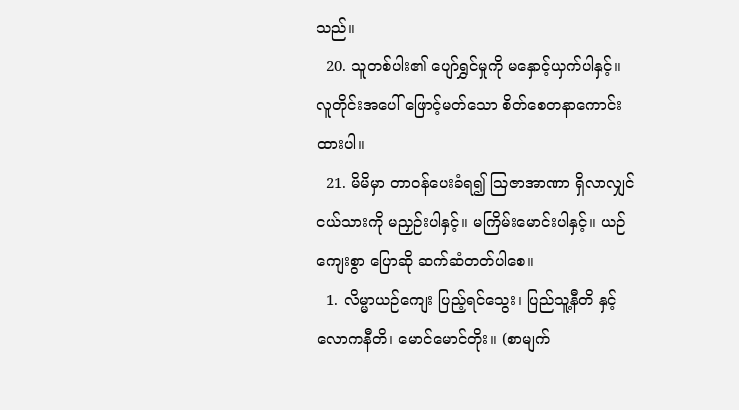သည်။
  20. သူတစ်ပါး၏ ပျော်ရွှင်မှုကို မနှောင့်ယှက်ပါနှင့်။ လူတိုင်းအပေါ် ဖြောင့်မတ်သော စိတ်စေတနာကောင်းထားပါ။
  21. မိမိမှာ တာဝန်ပေးခံရ၍ ဩဇာအာဏာ ရှိလာလျှင် ငယ်သားကို မညှဉ်းပါနှင့်။ မကြိမ်းမောင်းပါနှင့်။ ယဉ်ကျေးစွာ ပြောဆို ဆက်ဆံတတ်ပါစေ။
  1. လိမ္မာယဉ်ကျေး ပြည့်ရင်သွေး၊ ပြည်သူ့နီတိ နှင့် လောကနီတိ၊ မောင်မောင်တိုး။ (စာမျက်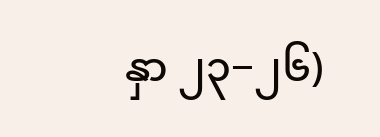နှာ ၂၃−၂၆)